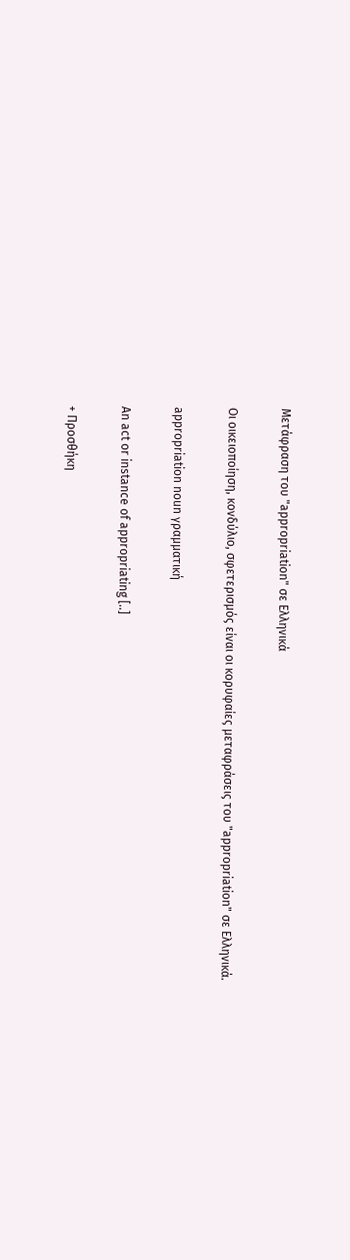Μετάφραση του "appropriation" σε Ελληνικά

Οι οικειοποίηση, κονδύλιο, σφετερισμός είναι οι κορυφαίες μεταφράσεις του "appropriation" σε Ελληνικά.

appropriation noun γραμματική

An act or instance of appropriating [..]

+ Προσθήκη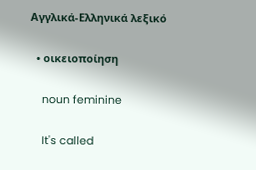Αγγλικά-Ελληνικά λεξικό

  • οικειοποίηση

    noun feminine

    It's called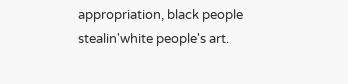appropriation, black people stealin'white people's art.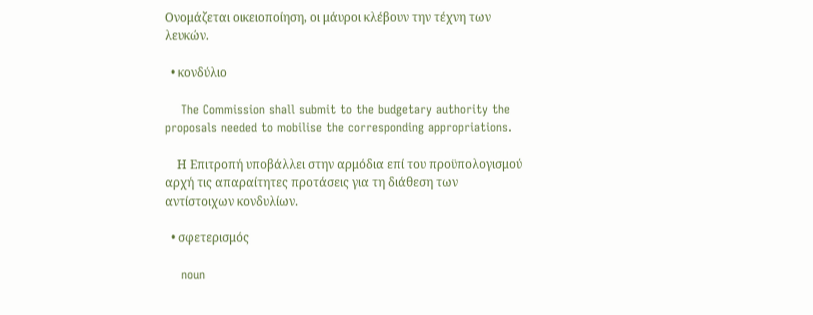Ονομάζεται οικειοποίηση, οι μάυροι κλέβουν την τέχνη των λευκών.

  • κονδύλιο

    The Commission shall submit to the budgetary authority the proposals needed to mobilise the corresponding appropriations.

    Η Επιτροπή υποβάλλει στην αρμόδια επί του προϋπολογισμού αρχή τις απαραίτητες προτάσεις για τη διάθεση των αντίστοιχων κονδυλίων.

  • σφετερισμός

    noun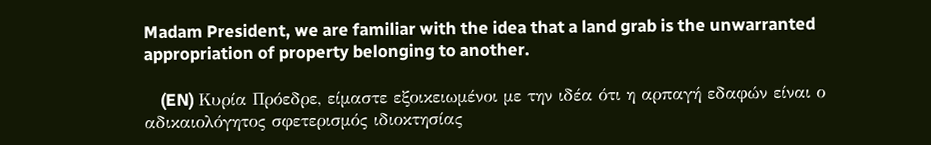Madam President, we are familiar with the idea that a land grab is the unwarranted appropriation of property belonging to another.

    (EN) Κυρία Πρόεδρε, είμαστε εξοικειωμένοι με την ιδέα ότι η αρπαγή εδαφών είναι ο αδικαιολόγητος σφετερισμός ιδιοκτησίας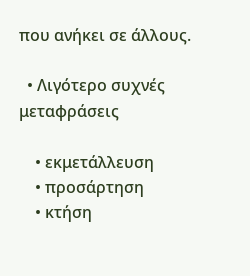που ανήκει σε άλλους.

  • Λιγότερο συχνές μεταφράσεις

    • εκμετάλλευση
    • προσάρτηση
    • κτήση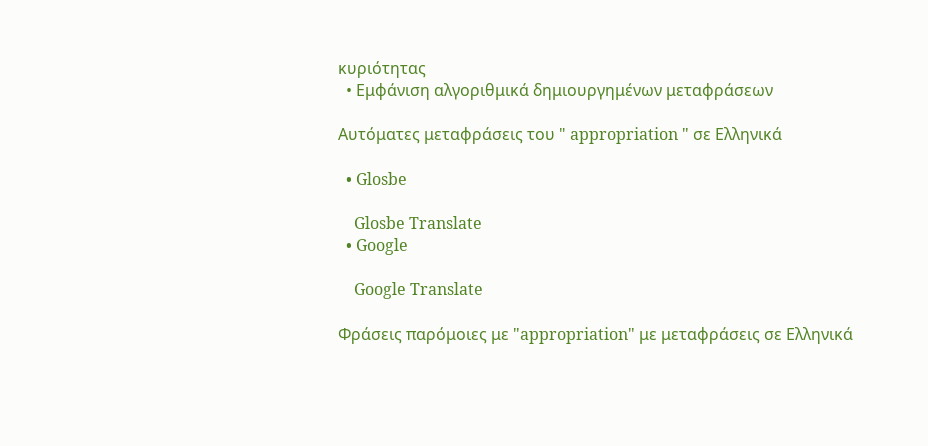κυριότητας
  • Εμφάνιση αλγοριθμικά δημιουργημένων μεταφράσεων

Αυτόματες μεταφράσεις του " appropriation " σε Ελληνικά

  • Glosbe

    Glosbe Translate
  • Google

    Google Translate

Φράσεις παρόμοιες με "appropriation" με μεταφράσεις σε Ελληνικά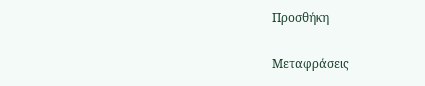Προσθήκη

Μεταφράσεις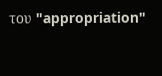του "appropriation"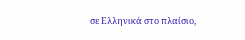σε Ελληνικά στο πλαίσιο,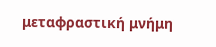μεταφραστική μνήμη